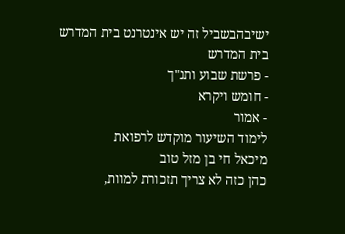ישיבהבשביל זה יש אינטרנט בית המדרש
בית המדרש
- פרשת שבוע ותנ"ך
- חומש ויקרא
- אמור
לימוד השיעור מוקדש לרפואת
מיכאל חי בן מזל טוב
כהן כזה לא צריך תזכורת למוות,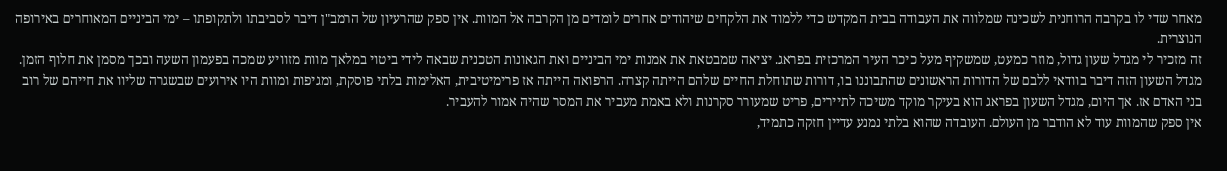מאחר שדי לו בקרבה הרוחנית לשכינה שמלווה את העבודה בבית המקדש כדי ללמוד את הלקחים שיהודים אחרים לומדים מן הקרבה אל המוות. אין ספק שהרעיון של הרמב"ן דיבר לסביבתו ולתקופתו – ימי הביניים המאוחרים באירופה הנוצרית.
זה מזכיר לי מגדל שעון גדול, מוזר כמעט, שמשקיף מעל כיכר העיר המרכזית בפראג. יציאה שמבטאת את אמנות ימי הביניים ואת הגאונות הטכנית שבאה לידי ביטוי במלאך מוות מזוויע שמכה בפעמון השעה ובכך מסמן את חלוף הזמן. מגדל השעון הזה דיבר בוודאי ללבם של הדורות הראשונים שהתבוננו בו, דורות שתוחלת החיים שלהם הייתה קצרה. הרפואה הייתה אז פרימיטיבית, האלימות בלתי פוסקת, ומגיפות ומוות היו אירועים שבשגרה שליוו את חייהם של רוב בני האדם אז. אך היום, מגדל השעון בפראג הוא בעיקר מוקד משיכה לתיירים, פריט שמעורר סקרנות ולא באמת מעביר את המסר שהיה אמור להעביר.
אין ספק שהמוות עוד לא הודבר מן העולם. העובדה שהוא בלתי נמנע עדיין חזקה כתמיד,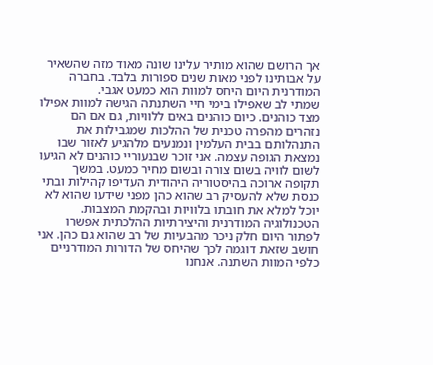אך הרושם שהוא מותיר עלינו שונה מאוד מזה שהשאיר על אבותינו לפני מאות שנים ספורות בלבד. בחברה המודרנית היום היחס למוות הוא כמעט אגבי.
שמתי לב שאפילו בימי חיי השתנתה הגישה למוות אפילו מצד כוהנים. כיום כוהנים באים ללוויות, גם אם הם נזהרים מהפרה טכנית של ההלכות שמגבילות את התנהלותם בבית העלמין ונמנעים מלהגיע לאזור שבו נמצאת הגופה עצמה. אני זוכר שבנעוריי כוהנים לא הגיעו לשום לוויה בשום צורה ובשום מחיר כמעט. במשך תקופה ארוכה בהיסטוריה היהודית העדיפו קהילות ובתי כנסת שלא להעסיק רב שהוא כהן מפני שידעו שהוא לא יוכל למלא את חובתו בלוויות ובהקמת המצבות.
הטכנולוגיה המודרנית והיצירתיות ההלכתית אפשרו לפתור היום חלק ניכר מהבעיות של רב שהוא גם כהן. אני חושב שזאת דוגמה לכך שהיחס של הדורות המודרניים כלפי המוות השתנה. אנחנו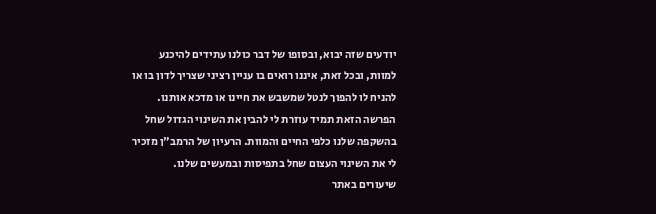יודעים שזה יבוא, ובסופו של דבר כולנו עתידים להיכנע למוות, ובכל זאת, איננו רואים בו עניין רציני שצריך לדון בו או להניח לו להפוך לנטל שמשבש את חיינו או מדכא אותנו.
הפרשה הזאת תמיד עוזרת לי להבין את השינוי הגדול שחל בהשקפה שלנו כלפי החיים והמוות. הרעיון של הרמב"ן מזכיר לי את השינוי העצום שחל בתפיסות ובמעשים שלנו.
שיעורים באתר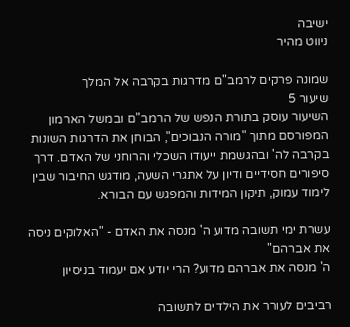ישיבה
ניווט מהיר

שמונה פרקים לרמב"ם מדרגות בקרבה אל המלך
שיעור 5
השיעור עוסק בתורת הנפש של הרמב"ם ובמשל הארמון המפורסם מתוך "מורה הנבוכים", הבוחן את הדרגות השונות בקרבה לה' ובהגשמת ייעודו השכלי והרוחני של האדם. דרך סיפורים חסידיים ודיון על אתגרי השעה, מודגש החיבור שבין לימוד עמוק, תיקון המידות והמפגש עם הבורא.

עשרת ימי תשובה מדוע ה' מנסה את האדם - "האלוקים ניסה את אברהם"
ה' מנסה את אברהם מדוע? הרי יודע אם יעמוד בניסיון

רביבים לעורר את הילדים לתשובה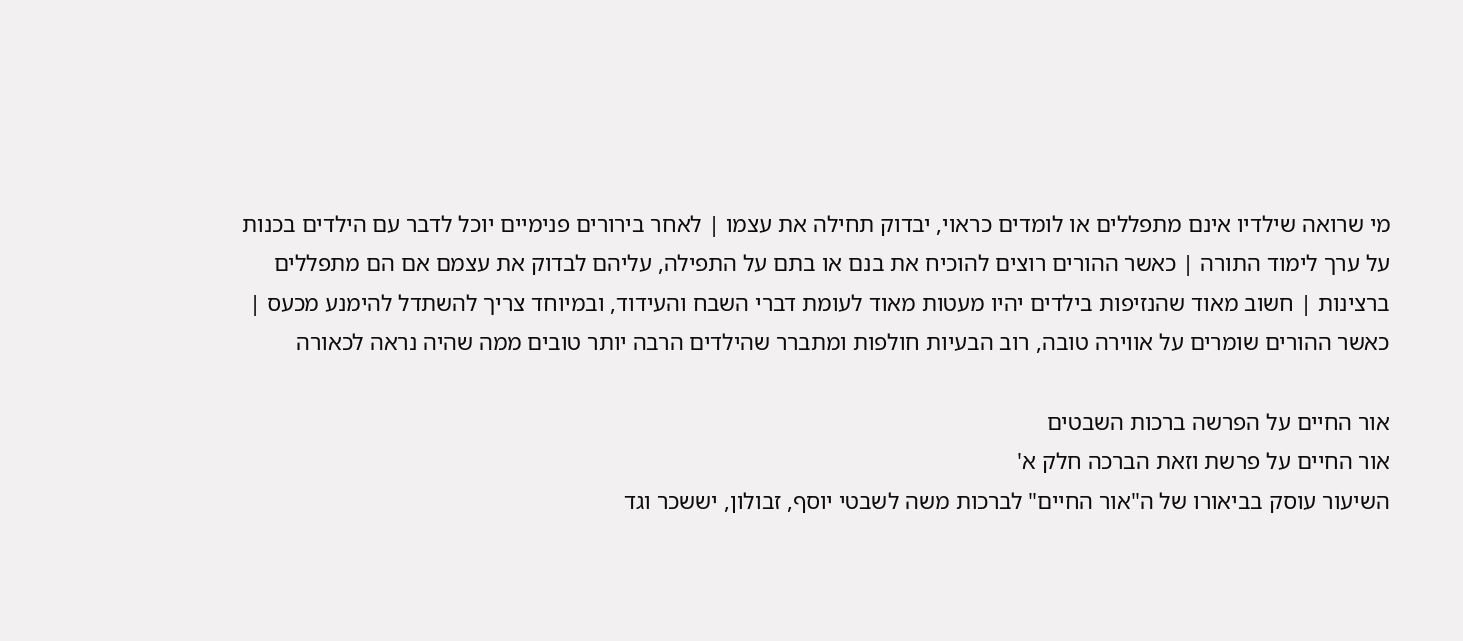מי שרואה שילדיו אינם מתפללים או לומדים כראוי, יבדוק תחילה את עצמו | לאחר בירורים פנימיים יוכל לדבר עם הילדים בכנות על ערך לימוד התורה | כאשר ההורים רוצים להוכיח את בנם או בתם על התפילה, עליהם לבדוק את עצמם אם הם מתפללים ברצינות | חשוב מאוד שהנזיפות בילדים יהיו מעטות מאוד לעומת דברי השבח והעידוד, ובמיוחד צריך להשתדל להימנע מכעס | כאשר ההורים שומרים על אווירה טובה, רוב הבעיות חולפות ומתברר שהילדים הרבה יותר טובים ממה שהיה נראה לכאורה

אור החיים על הפרשה ברכות השבטים
אור החיים על פרשת וזאת הברכה חלק א'
השיעור עוסק בביאורו של ה"אור החיים" לברכות משה לשבטי יוסף, זבולון, יששכר וגד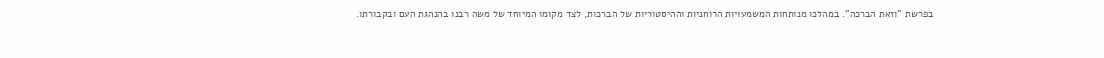בפרשת "וזאת הברכה". במהלכו מנותחות המשמעויות הרוחניות וההיסטוריות של הברכות, לצד מקומו המיוחד של משה רבנו בהנהגת העם ובקבורתו.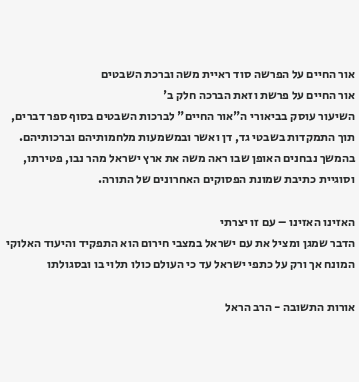אור החיים על הפרשה סוד ראיית משה וברכת השבטים
אור החיים על פרשת וזאת הברכה חלק ב'
השיעור עוסק בביאורי ה"אור החיים" לברכות השבטים בסוף ספר דברים, תוך התמקדות בשבטי גד, דן ואשר ובמשמעות מלחמותיהם וברכותיהם. בהמשך נבחנים האופן שבו ראה משה את ארץ ישראל מהר נבו, פטירתו, וסוגיית כתיבת שמונת הפסוקים האחרונים של התורה.

האזינו האזינו – עם זו יצרתי
הדבר שמגן ומציל את עם ישראל במצבי חירום הוא התפקיד והיעוד האלוקי המונח אך ורק על כתפי ישראל עד כי העולם כולו תלוי בו ובסגולתו

אורות התשובה - הרב הראל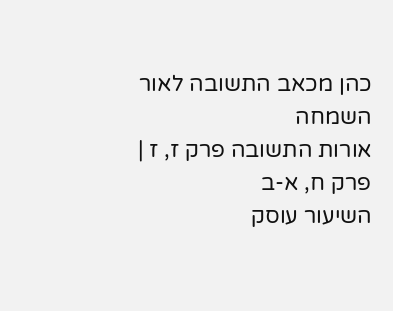כהן מכאב התשובה לאור השמחה
אורות התשובה פרק ז, ז | פרק ח, א-ב
השיעור עוסק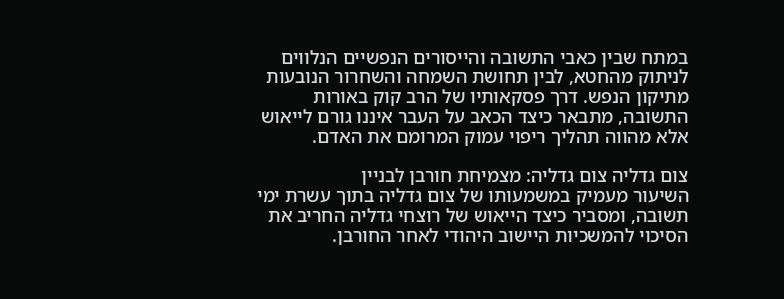במתח שבין כאבי התשובה והייסורים הנפשיים הנלווים לניתוק מהחטא, לבין תחושת השמחה והשחרור הנובעות מתיקון הנפש. דרך פסקאותיו של הרב קוק באורות התשובה, מתבאר כיצד הכאב על העבר איננו גורם לייאוש אלא מהווה תהליך ריפוי עמוק המרומם את האדם.

צום גדליה צום גדליה: מצמיחת חורבן לבניין
השיעור מעמיק במשמעותו של צום גדליה בתוך עשרת ימי תשובה, ומסביר כיצד הייאוש של רוצחי גדליה החריב את הסיכוי להמשכיות היישוב היהודי לאחר החורבן.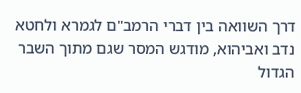דרך השוואה בין דברי הרמב"ם לגמרא ולחטא נדב ואביהוא, מודגש המסר שגם מתוך השבר הגדול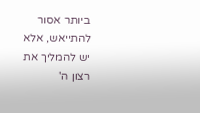ביותר אסור להתייאש, אלא יש להמליך את רצון ה'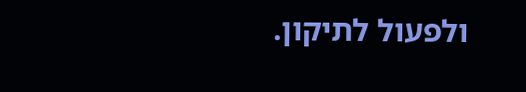ולפעול לתיקון.